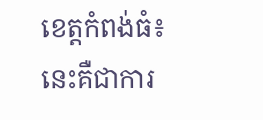ខេត្តកំពង់ធំ៖ នេះគឺជាការ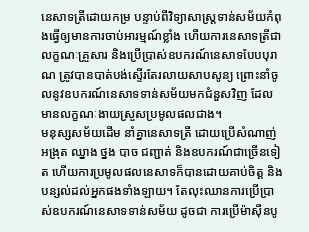នេសាទត្រីដោយកម្រ បន្ទាប់ពីវិទ្យាសាស្រ្តទាន់សម័យកំពុងធ្វើឲ្យមានការចាប់អារម្មណ៍ខ្លាំង ហើយការនេសាទត្រីជាលក្ខណៈគ្រួសារ និងប្រើប្រាស់ឧបករណ៍នេសាទបែបបុរាណ ត្រូវបានបាត់បង់ស្ទើរតែរលាយសាបសូន្យ ព្រោះនាំចូលនូវឧបករណ៍នេសាទទាន់សម័យមកជំនួសវិញ ដែលមានលក្ខណៈងាយស្រួសប្រមូលផលជាង។
មនុស្សសម័យដើម នាំគ្នានេសាទត្រី ដោយប្រើសំណាញ់ អង្រុត ឈ្នាង ថ្នង បាច ជញ្ជាត់ និងឧបករណ៍ជាច្រើនទៀត ហើយការប្រមូលផលនេសាទក៏បានដោយគាប់ចិត្ត និងបន្សល់ដល់អ្នកផងទាំងឡាយ។ តែលុះឈានការប្រើប្រាស់ឧបករណ៍នេសាទទាន់សម័យ ដូចជា ការប្រើម៉ាស៊ីនបូ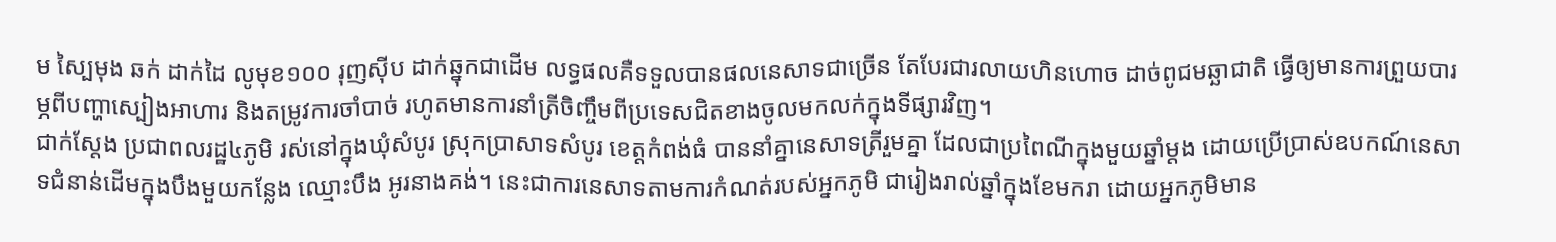ម ស្បៃមុង ឆក់ ដាក់ដៃ លូមុខ១០០ រុញស៊ីប ដាក់ឆ្នុកជាដើម លទ្ធផលគឺទទួលបានផលនេសាទជាច្រើន តែបែរជារលាយហិនហោច ដាច់ពូជមឆ្ឆាជាតិ ធ្វើឲ្យមានការព្រួយបារម្ភពីបញ្ហាស្បៀងអាហារ និងតម្រូវការចាំបាច់ រហូតមានការនាំត្រីចិញ្ចឹមពីប្រទេសជិតខាងចូលមកលក់ក្នុងទីផ្សារវិញ។
ជាក់ស្តែង ប្រជាពលរដ្ឋ៤ភូមិ រស់នៅក្នុងឃុំសំបូរ ស្រុកប្រាសាទសំបូរ ខេត្តកំពង់ធំ បាននាំគ្នានេសាទត្រីរួមគ្នា ដែលជាប្រពៃណីក្នុងមួយឆ្នាំម្តង ដោយប្រើប្រាស់ឧបកណ៍នេសាទជំនាន់ដើមក្នុងបឹងមួយកន្លែង ឈ្មោះបឹង អូរនាងគង់។ នេះជាការនេសាទតាមការកំណត់របស់អ្នកភូមិ ជារៀងរាល់ឆ្នាំក្នុងខែមករា ដោយអ្នកភូមិមាន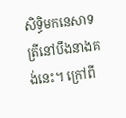សិទ្ធិមកនេសាទត្រីនៅបឹងនាងគង់នេះ។ ក្រៅពី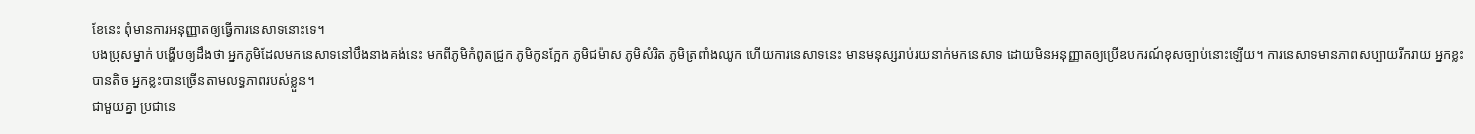ខែនេះ ពុំមានការអនុញ្ញាតឲ្យធ្វើការនេសាទនោះទេ។
បងប្រុសម្នាក់ បង្ហើបឲ្យដឹងថា អ្នកភូមិដែលមកនេសាទនៅបឹងនាងគង់នេះ មកពីភូមិកំពូតជ្រូក ភូមិកូនក្អែក ភូមិជម៉ាស ភូមិសំរិត ភូមិត្រពាំងឈូក ហើយការនេសាទនេះ មានមនុស្សរាប់រយនាក់មកនេសាទ ដោយមិនអនុញ្ញាតឲ្យប្រើឧបករណ៍ខុសច្បាប់នោះឡើយ។ ការនេសាទមានភាពសប្បាយរីករាយ អ្នកខ្លះបានតិច អ្នកខ្លះបានច្រើនតាមលទ្ធភាពរបស់ខ្លួន។
ជាមួយគ្នា ប្រជានេ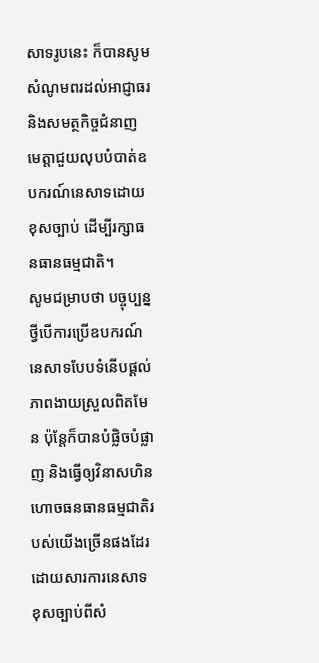សាទរូបនេះ ក៏បានសូមសំណូមពរដល់អាជ្ញាធរ និងសមត្ថកិច្ចជំនាញ មេត្តាជួយលុបបំបាត់ឧបករណ៍នេសាទដោយខុសច្បាប់ ដើម្បីរក្សាធនធានធម្មជាតិ។
សូមជម្រាបថា បច្ចុប្បន្ន ថ្វីបើការប្រើឧបករណ៍នេសាទបែបទំនើបផ្ដល់ភាពងាយស្រួលពិតមែន ប៉ុន្តែក៏បានបំផ្លិចបំផ្លាញ និងធ្វើឲ្យវិនាសហិនហោចធនធានធម្មជាតិរបស់យើងច្រើនផងដែរ ដោយសារការនេសាទខុសច្បាប់ពីសំ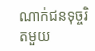ណាក់ជនទុច្ចរិតមួយ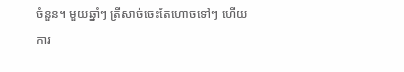ចំនួន។ មួយឆ្នាំៗ ត្រីសាច់ចេះតែហោចទៅៗ ហើយការ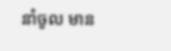នាំចូល មាន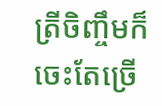ត្រីចិញ្ចឹមក៏ចេះតែច្រើ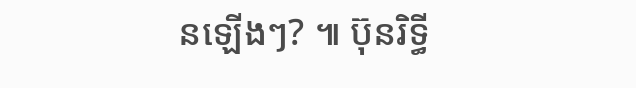នឡើងៗ? ៕ ប៊ុនរិទ្ធី